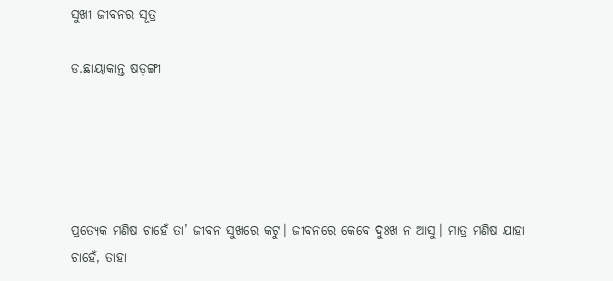ସୁଖୀ ଜୀବନର ସୂତ୍ର

ଡ.ଛାୟାକାନ୍ତ ଷଡ଼ଙ୍ଗୀ





ପ୍ରତ୍ୟେକ ମଣିଷ ଚାହେଁ ତା’ ଜୀବନ ସୁଖରେ କଟୁ। ଜୀବନରେ କେବେ ଦୁଃଖ ନ ଆସୁ। ମାତ୍ର ମଣିଷ ଯାହା ଚାହେଁ, ତାହା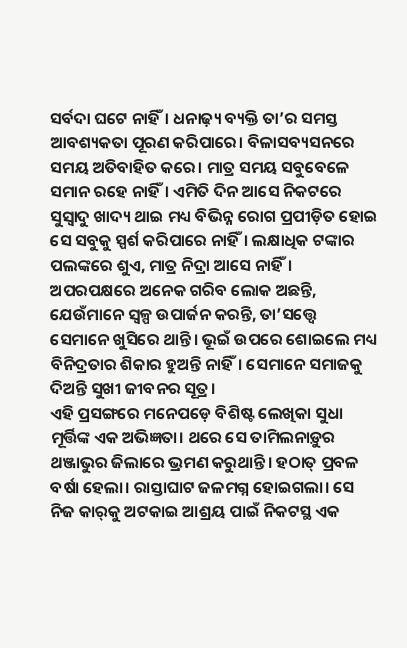ସର୍ବଦା ଘଟେ ନାହିଁ। ଧନାଢ଼୍ୟ ବ୍ୟକ୍ତି ତା’ର ସମସ୍ତ ଆବଶ୍ୟକତା ପୂରଣ କରିପାରେ। ବିଳାସବ୍ୟସନରେ ସମୟ ଅତିବାହିତ କରେ। ମାତ୍ର ସମୟ ସବୁବେଳେ ସମାନ ରହେ ନାହିଁ। ଏମିତି ଦିନ ଆସେ ନିକଟରେ ସୁସ୍ବାଦୁ ଖାଦ୍ୟ ଥାଇ ମଧ୍ୟ ବିଭିନ୍ନ ରୋଗ ପ୍ରପୀଡ଼ିତ ହୋଇ ସେ ସବୁକୁ ସ୍ପର୍ଶ କରିପାରେ ନାହିଁ। ଲକ୍ଷାଧିକ ଟଙ୍କାର ପଲଙ୍କରେ ଶୁଏ, ମାତ୍ର ନିଦ୍ରା ଆସେ ନାହିଁ। ଅପରପକ୍ଷରେ ଅନେକ ଗରିବ ଲୋକ ଅଛନ୍ତି, ଯେଉଁମାନେ ସ୍ବଳ୍ପ ଉପାର୍ଜନ କରନ୍ତି, ତା’ସତ୍ତ୍ୱେ ସେମାନେ ଖୁସିରେ ଥାନ୍ତି। ଭୂଇଁ ଉପରେ ଶୋଇଲେ ମଧ୍ୟ ବିନିଦ୍ରତାର ଶିକାର ହୁଅନ୍ତି ନାହିଁ। ସେମାନେ ସମାଜକୁ ଦିଅନ୍ତି ସୁଖୀ ଜୀବନର ସୂତ୍ର।
ଏହି ପ୍ରସଙ୍ଗରେ ମନେପଡ଼େ ବିଶିଷ୍ଟ ଲେଖିକା ସୁଧା ମୂର୍ତ୍ତିଙ୍କ ଏକ ଅଭିଜ୍ଞତା। ଥରେ ସେ ତାମିଲନାଡ଼ୁର ଥଞ୍ଜାଭୁର ଜିଲାରେ ଭ୍ରମଣ କରୁଥାନ୍ତି। ହଠାତ୍‌ ପ୍ରବଳ ବର୍ଷା ହେଲା। ରାସ୍ତାଘାଟ ଜଳମଗ୍ନ ହୋଇଗଲା। ସେ ନିଜ କାର୍‌କୁ ଅଟକାଇ ଆଶ୍ରୟ ପାଇଁ ନିକଟସ୍ଥ ଏକ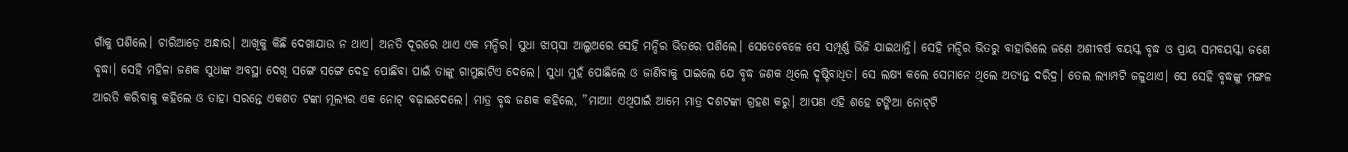ଗାଁକୁ ପଶିଲେ। ଚାରିଆଡ଼େ ଅନ୍ଧାର। ଆଖିକୁ କିଛି ଦେଖାଯାଉ ନ ଥାଏ। ଅନତି ଦୂରରେ ଥାଏ ଏକ ମନ୍ଦିର। ସୁଧା ଝାପ୍‌ସା ଆଲୁଅରେ ସେହି ମନ୍ଦିର ଭିତରେ ପଶିଲେ। ସେତେବେଳେ ସେ ସମ୍ପୂର୍ଣ୍ଣ ଭିଜି ଯାଇଥାନ୍ତି। ସେହି ମନ୍ଦିର ଭିତରୁ ବାହାରିଲେ ଜଣେ ଅଶୀବର୍ଷ ବୟସ୍କ ବୃଦ୍ଧ ଓ ପ୍ରାୟ ସମବୟସ୍କା ଜଣେ ବୃଦ୍ଧା। ସେହି ମହିଳା ଜଣକ ସୁଧାଙ୍କ ଅବସ୍ଥା ଦେଖି ସଙ୍ଗେ ସଙ୍ଗେ ଦେହ ପୋଛିବା ପାଇଁ ତାଙ୍କୁ ଗାମୁଛାଟିଏ ଦେଲେ। ସୁଧା ମୁହଁ ପୋଛିଲେ ଓ ଜାଣିବାକୁ ପାଇଲେ ଯେ ବୃଦ୍ଧ ଜଣକ ଥିଲେ ଦୃଷ୍ଟିବାଧିତ। ସେ ଲକ୍ଷ୍ୟ କଲେ ସେମାନେ ଥିଲେ ଅତ୍ୟନ୍ତ ଦରିଦ୍ର। ତେଲ ଲ୍ୟାମ୍ପଟି ଜଳୁଥାଏ। ସେ ସେହି ବୃଦ୍ଧଙ୍କୁ ମଙ୍ଗଳ ଆରତି କରିବାକୁ କହିଲେ ଓ ତାହା ସରନ୍ତେ ଏକଶତ ଟଙ୍କା ମୂଲ୍ୟର ଏକ ନୋଟ୍‌ ବଢ଼ାଇଦେଲେ। ମାତ୍ର ବୃଦ୍ଧ ଜଣକ କହିଲେ, ”ମାଆ! ଏଥିପାଇଁ ଆମେ ମାତ୍ର ଦଶଟଙ୍କା ଗ୍ରହଣ କରୁ। ଆପଣ ଏହି ଶହେ ଟଙ୍କିଆ ନୋଟ୍‌ଟି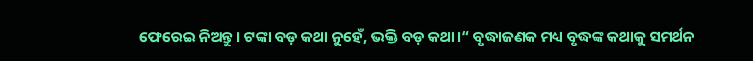ଫେରେଇ ନିଅନ୍ତୁ। ଟଙ୍କା ବଡ଼ କଥା ନୁହେଁ, ଭକ୍ତି ବଡ଼ କଥା।“ ବୃଦ୍ଧାଜଣକ ମଧ୍ୟ ବୃଦ୍ଧଙ୍କ କଥାକୁ ସମର୍ଥନ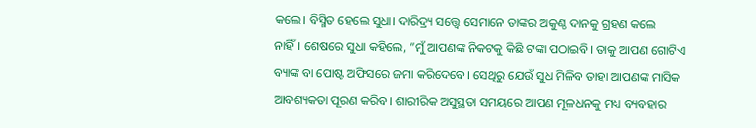କଲେ। ବିସ୍ମିତ ହେଲେ ସୁଧା। ଦାରିଦ୍ର୍ୟ ସତ୍ତ୍ୱେ ସେମାନେ ତାଙ୍କର ଅକୁଣ୍ଠ ଦାନକୁ ଗ୍ରହଣ କଲେ ନାହିଁ। ଶେଷରେ ସୁଧା କହିଲେ, ”ମୁଁ ଆପଣଙ୍କ ନିକଟକୁ କିଛି ଟଙ୍କା ପଠାଇବି। ତାକୁ ଆପଣ ଗୋଟିଏ ବ୍ୟାଙ୍କ ବା ପୋଷ୍ଟ ଅଫିସରେ ଜମା କରିଦେବେ। ସେଥିରୁ ଯେଉଁ ସୁଧ ମିଳିବ ତାହା ଆପଣଙ୍କ ମାସିକ ଆବଶ୍ୟକତା ପୂରଣ କରିବ। ଶାରୀରିକ ଅସୁସ୍ଥତା ସମୟରେ ଆପଣ ମୂଳଧନକୁ ମଧ୍ୟ ବ୍ୟବହାର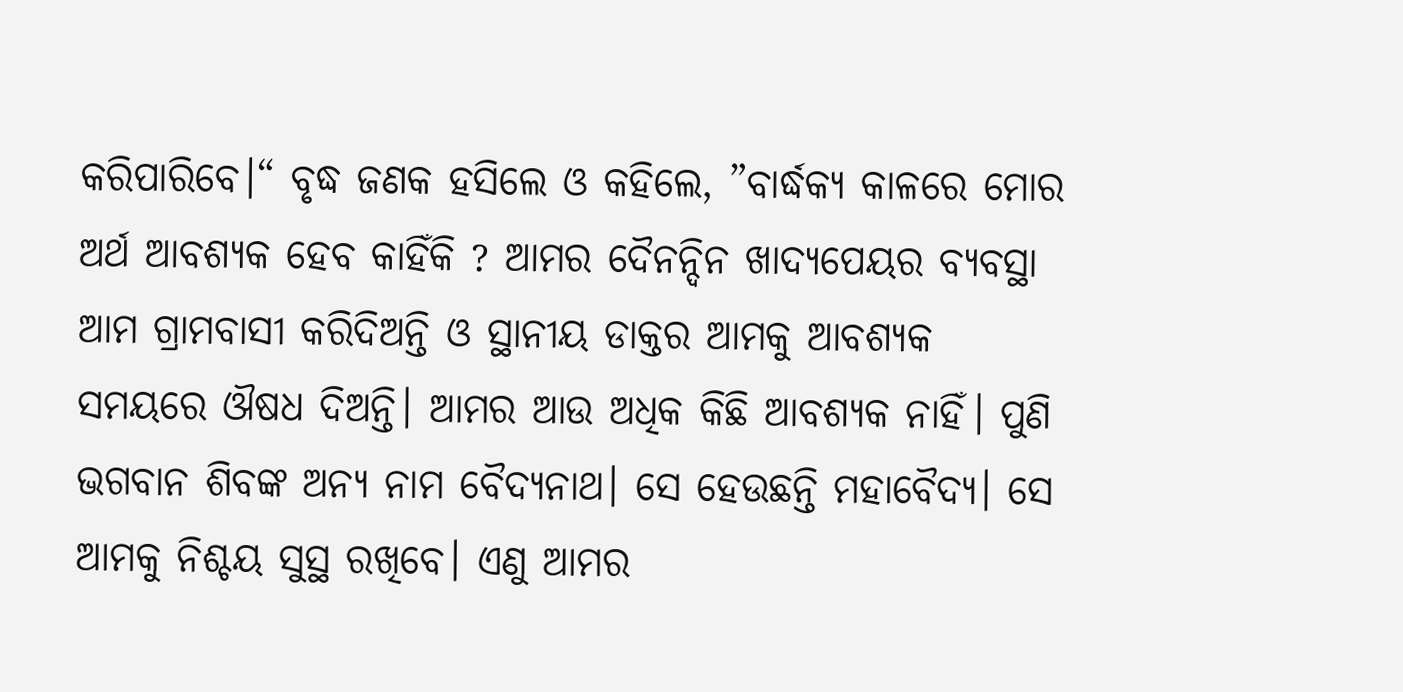କରିପାରିବେ।“ ବୃଦ୍ଧ ଜଣକ ହସିଲେ ଓ କହିଲେ, ”ବାର୍ଦ୍ଧକ୍ୟ କାଳରେ ମୋର ଅର୍ଥ ଆବଶ୍ୟକ ହେବ କାହିଁକି ? ଆମର ଦୈନନ୍ଦିନ ଖାଦ୍ୟପେୟର ବ୍ୟବସ୍ଥା ଆମ ଗ୍ରାମବାସୀ କରିଦିଅନ୍ତି ଓ ସ୍ଥାନୀୟ ଡାକ୍ତର ଆମକୁ ଆବଶ୍ୟକ ସମୟରେ ଔଷଧ ଦିଅନ୍ତି। ଆମର ଆଉ ଅଧିକ କିଛି ଆବଶ୍ୟକ ନାହିଁ। ପୁଣି ଭଗବାନ ଶିବଙ୍କ ଅନ୍ୟ ନାମ ବୈଦ୍ୟନାଥ। ସେ ହେଉଛନ୍ତି ମହାବୈଦ୍ୟ। ସେ ଆମକୁ ନିଶ୍ଚୟ ସୁସ୍ଥ ରଖିବେ। ଏଣୁ ଆମର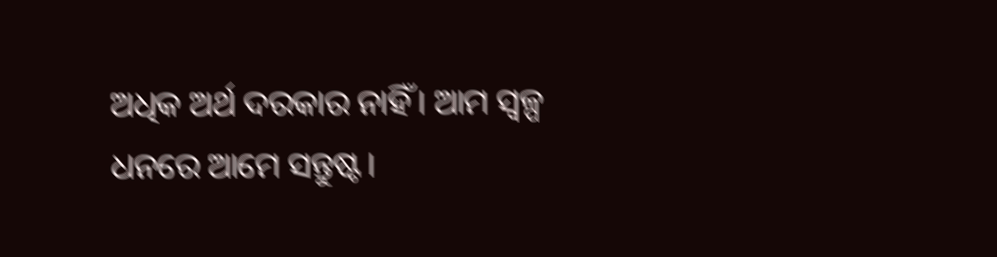ଅଧିକ ଅର୍ଥ ଦରକାର ନାହିଁ। ଆମ ସ୍ବଳ୍ପ ଧନରେ ଆମେ ସନ୍ତୁଷ୍ଟ।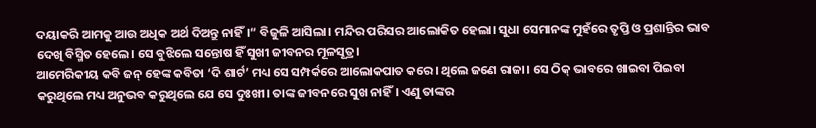ଦୟାକରି ଆମକୁ ଆଉ ଅଧିକ ଅର୍ଥ ଦିଅନ୍ତୁ ନାହିଁ।“ ବିଜୁଳି ଆସିଲା। ମନ୍ଦିର ପରିସର ଆଲୋକିତ ହେଲା। ସୁଧା ସେମାନଙ୍କ ମୁହଁରେ ତୃପ୍ତି ଓ ପ୍ରଶାନ୍ତିର ଭାବ ଦେଖି ବିସ୍ମିତ ହେଲେ। ସେ ବୁଝିଲେ ସନ୍ତୋଷ ହିଁ ସୁଖୀ ଜୀବନର ମୂଳସୂତ୍ର।
ଆମେରିକୀୟ କବି ଜନ୍‌ ହେଙ୍କ କବିତା ‘ଦି ଶାର୍ଟ’ ମଧ୍ୟ ସେ ସମ୍ପର୍କରେ ଆଲୋକପାତ କରେ। ଥିଲେ ଜଣେ ରାଜା। ସେ ଠିକ୍‌ ଭାବରେ ଖାଇବା ପିଇବା କରୁଥିଲେ ମଧ୍ୟ ଅନୁଭବ କରୁଥିଲେ ଯେ ସେ ଦୁଃଖୀ। ତାଙ୍କ ଜୀବନରେ ସୁଖ ନାହିଁ। ଏଣୁ ତାଙ୍କର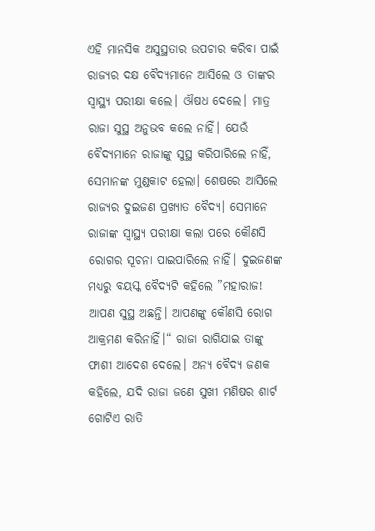ଏହି ମାନସିକ ଅସୁସ୍ଥତାର ଉପଚାର କରିବା ପାଇଁ ରାଜ୍ୟର ଦକ୍ଷ ବୈଦ୍ୟମାନେ ଆସିଲେ ଓ ତାଙ୍କର ସ୍ବାସ୍ଥ୍ୟ ପରୀକ୍ଷା କଲେ। ଔଷଧ ଦେଲେ। ମାତ୍ର ରାଜା ସୁସ୍ଥ ଅନୁଭବ କଲେ ନାହିଁ। ଯେଉଁ ବୈଦ୍ୟମାନେ ରାଜାଙ୍କୁ ସୁସ୍ଥ କରିପାରିଲେ ନାହିଁ, ସେମାନଙ୍କ ମୁଣ୍ଡକାଟ ହେଲା। ଶେଷରେ ଆସିଲେ ରାଜ୍ୟର ଦୁଇଜଣ ପ୍ରଖ୍ୟାତ ବୈଦ୍ୟ। ସେମାନେ ରାଜାଙ୍କ ସ୍ବାସ୍ଥ୍ୟ ପରୀକ୍ଷା କଲା ପରେ କୌଣସି ରୋଗର ସୂଚନା ପାଇପାରିଲେ ନାହିଁ। ଦୁଇଜଣଙ୍କ ମଧ୍ୟରୁ ବୟସ୍କ ବୈଦ୍ୟଟି କହିଲେ ”ମହାରାଜ! ଆପଣ ସୁସ୍ଥ ଅଛନ୍ତି। ଆପଣଙ୍କୁ କୌଣସି ରୋଗ ଆକ୍ରମଣ କରିନାହିଁ।“ ରାଜା ରାଗିଯାଇ ତାଙ୍କୁ ଫାଶୀ ଆଦେଶ ଦେଲେ। ଅନ୍ୟ ବୈଦ୍ୟ ଜଣକ କହିଲେ, ଯଦି ରାଜା ଜଣେ ସୁଖୀ ମଣିଷର ଶାର୍ଟ ଗୋଟିଏ ରାତି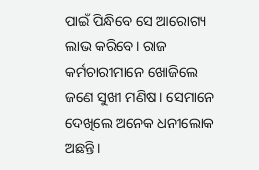ପାଇଁ ପିନ୍ଧିବେ ସେ ଆରୋଗ୍ୟ ଲାଭ କରିବେ। ରାଜ କର୍ମଚାରୀମାନେ ଖୋଜିଲେ ଜଣେ ସୁଖୀ ମଣିଷ। ସେମାନେ ଦେଖିଲେ ଅନେକ ଧନୀଲୋକ ଅଛନ୍ତି।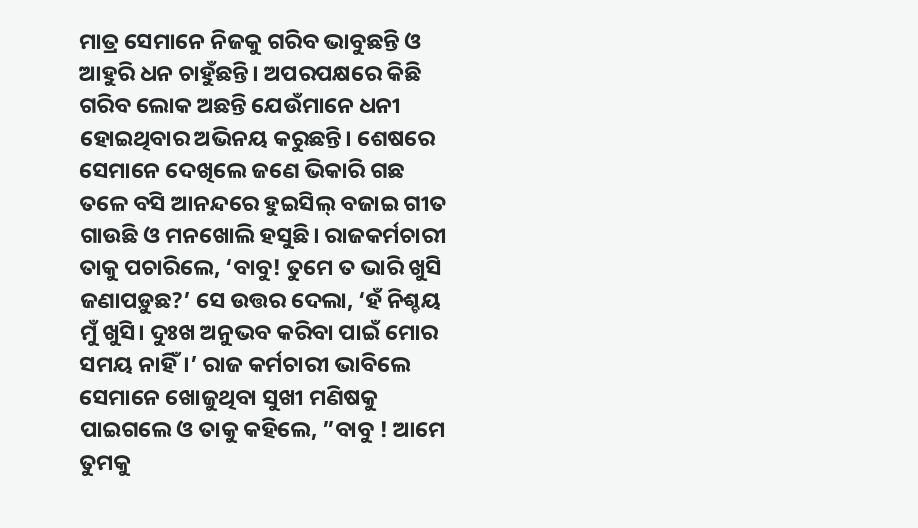ମାତ୍ର ସେମାନେ ନିଜକୁ ଗରିବ ଭାବୁଛନ୍ତି ଓ ଆହୁରି ଧନ ଚାହୁଁଛନ୍ତି। ଅପରପକ୍ଷରେ କିଛି ଗରିବ ଲୋକ ଅଛନ୍ତି ଯେଉଁମାନେ ଧନୀ ହୋଇଥିବାର ଅଭିନୟ କରୁଛନ୍ତି। ଶେଷରେ ସେମାନେ ଦେଖିଲେ ଜଣେ ଭିକାରି ଗଛ ତଳେ ବସି ଆନନ୍ଦରେ ହୁଇସିଲ୍‌ ବଜାଇ ଗୀତ ଗାଉଛି ଓ ମନଖୋଲି ହସୁଛି। ରାଜକର୍ମଚାରୀ ତାକୁ ପଚାରିଲେ, ‘ବାବୁ! ତୁମେ ତ ଭାରି ଖୁସି ଜଣାପଡ଼ୁଛ?’ ସେ ଉତ୍ତର ଦେଲା, ‘ହଁ ନିଶ୍ଚୟ ମୁଁ ଖୁସି। ଦୁଃଖ ଅନୁଭବ କରିବା ପାଇଁ ମୋର ସମୟ ନାହିଁ।’ ରାଜ କର୍ମଚାରୀ ଭାବିଲେ ସେମାନେ ଖୋଜୁଥିବା ସୁଖୀ ମଣିଷକୁ ପାଇଗଲେ ଓ ତାକୁ କହିଲେ, ”ବାବୁ ! ଆମେ ତୁମକୁ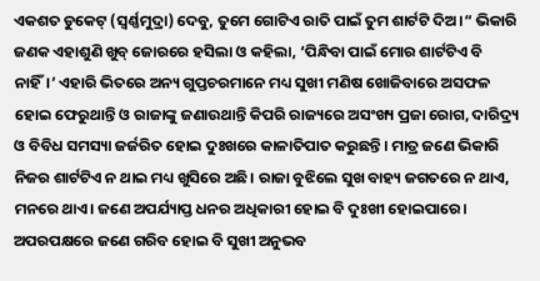ଏକଶତ ଡୁକେଟ୍‌ (ସ୍ବର୍ଣ୍ଣମୁଦ୍ରା) ଦେବୁ, ତୁମେ ଗୋଟିଏ ରାତି ପାଇଁ ତୁମ ଶାର୍ଟଟି ଦିଅ।“ ଭିକାରି ଜଣକ ଏହାଶୁଣି ଖୁବ୍‌ ଜୋରରେ ହସିଲା ଓ କହିଲା, ‘ପିନ୍ଧିବା ପାଇଁ ମୋର ଶାର୍ଟଟିଏ ବି ନାହିଁ।’ ଏହାରି ଭିତରେ ଅନ୍ୟ ଗୁପ୍ତଚରମାନେ ମଧ୍ୟ ସୁଖୀ ମଣିଷ ଖୋଜିବାରେ ଅସଫଳ ହୋଇ ଫେରୁଥାନ୍ତି ଓ ରାଜାଙ୍କୁ ଜଣାଉଥାନ୍ତି କିପରି ରାଜ୍ୟରେ ଅସଂଖ୍ୟ ପ୍ରଜା ରୋଗ, ଦାରିଦ୍ର୍ୟ ଓ ବିବିଧ ସମସ୍ୟା ଜର୍ଜରିତ ହୋଇ ଦୁଃଖରେ କାଳାତିପାତ କରୁଛନ୍ତି। ମାତ୍ର ଜଣେ ଭିକାରି ନିଜର ଶାର୍ଟଟିଏ ନ ଥାଇ ମଧ୍ୟ ଖୁସିରେ ଅଛି। ରାଜା ବୁଝିଲେ ସୁଖ ବାହ୍ୟ ଜଗତରେ ନ ଥାଏ, ମନରେ ଥାଏ। ଜଣେ ଅପର୍ଯ୍ୟାପ୍ତ ଧନର ଅଧିକାରୀ ହୋଇ ବି ଦୁଃଖୀ ହୋଇପାରେ। ଅପରପକ୍ଷରେ ଜଣେ ଗରିବ ହୋଇ ବି ସୁଖୀ ଅନୁଭବ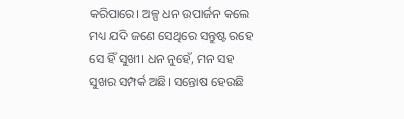କରିପାରେ। ଅଳ୍ପ ଧନ ଉପାର୍ଜନ କଲେ ମଧ୍ୟ ଯଦି ଜଣେ ସେଥିରେ ସନ୍ତୁଷ୍ଟ ରହେ ସେ ହିଁ ସୁଖୀ। ଧନ ନୁହେଁ, ମନ ସହ ସୁଖର ସମ୍ପର୍କ ଅଛି। ସନ୍ତୋଷ ହେଉଛି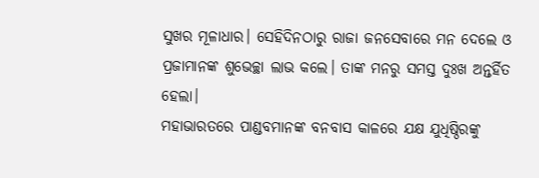ସୁଖର ମୂଳାଧାର। ସେହିଦିନଠାରୁ ରାଜା ଜନସେବାରେ ମନ ଦେଲେ ଓ ପ୍ରଜାମାନଙ୍କ ଶୁଭେଚ୍ଛା ଲାଭ କଲେ। ତାଙ୍କ ମନରୁ ସମସ୍ତ ଦୁଃଖ ଅନ୍ତର୍ହିତ ହେଲା।
ମହାଭାରତରେ ପାଣ୍ଡବମାନଙ୍କ ବନବାସ କାଳରେ ଯକ୍ଷ ଯୁଧିଷ୍ଠିରଙ୍କୁ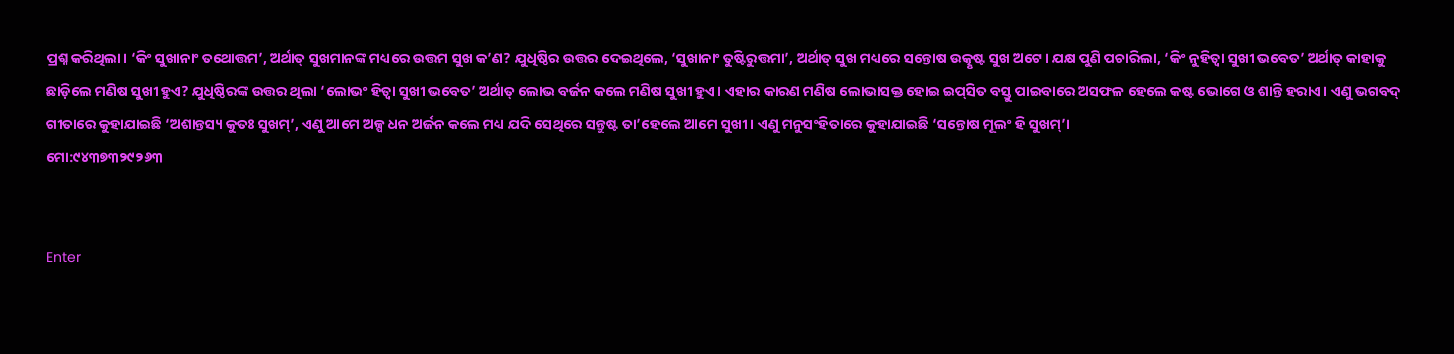ପ୍ରଶ୍ନ କରିଥିଲା। ‘କିଂ ସୁଖାନାଂ ତଥୋତ୍ତମ’, ଅର୍ଥାତ୍‌ ସୁଖମାନଙ୍କ ମଧ୍ୟରେ ଉତ୍ତମ ସୁଖ କ’ଣ? ଯୁଧିଷ୍ଠିର ଉତ୍ତର ଦେଇଥିଲେ, ‘ସୁଖାନାଂ ତୁଷ୍ଟିରୁତ୍ତମା’, ଅର୍ଥାତ୍‌ ସୁଖ ମଧ୍ୟରେ ସନ୍ତୋଷ ଉତ୍କୃଷ୍ଟ ସୁଖ ଅଟେ। ଯକ୍ଷ ପୁଣି ପଚାରିଲା, ‘କିଂ ନୁହିତ୍ୱା ସୁଖୀ ଭବେତ’ ଅର୍ଥାତ୍‌ କାହାକୁ ଛାଡ଼ିଲେ ମଣିଷ ସୁଖୀ ହୁଏ? ଯୁଧିଷ୍ଠିରଙ୍କ ଉତ୍ତର ଥିଲା ‘ଲୋଭଂ ହିତ୍ୱା ସୁଖୀ ଭବେତ’ ଅର୍ଥାତ୍‌ ଲୋଭ ବର୍ଜନ କଲେ ମଣିଷ ସୁଖୀ ହୁଏ। ଏହାର କାରଣ ମଣିଷ ଲୋଭାସକ୍ତ ହୋଇ ଇପ୍‌ସିତ ବସ୍ତୁ ପାଇବାରେ ଅସଫଳ ହେଲେ କଷ୍ଟ ଭୋଗେ ଓ ଶାନ୍ତି ହରାଏ। ଏଣୁ ଭଗବଦ୍‌ ଗୀତାରେ କୁହାଯାଇଛି ‘ଅଶାନ୍ତସ୍ୟ କୁତଃ ସୁଖମ୍‌’, ଏଣୁ ଆମେ ଅଳ୍ପ ଧନ ଅର୍ଜନ କଲେ ମଧ୍ୟ ଯଦି ସେଥିରେ ସନ୍ତୁଷ୍ଟ ତା’ହେଲେ ଆମେ ସୁଖୀ। ଏଣୁ ମନୁସଂହିତାରେ କୁହାଯାଇଛି ‘ସନ୍ତୋଷ ମୂଲଂ ହି ସୁଖମ୍‌’।
ମୋ:୯୪୩୭୩୨୯୨୬୩


Enter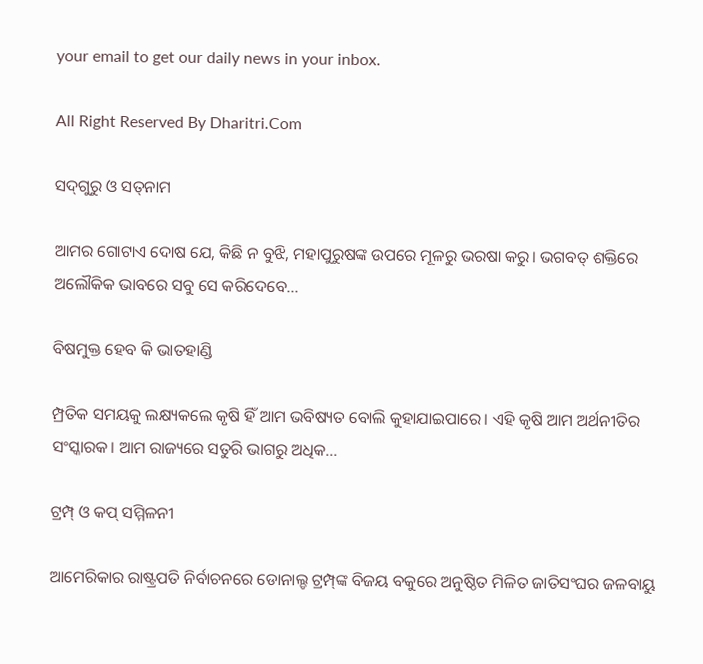your email to get our daily news in your inbox.

All Right Reserved By Dharitri.Com

ସଦ୍‌ଗୁରୁ ଓ ସତ୍‌ନାମ

ଆମର ଗୋଟାଏ ଦୋଷ ଯେ, କିଛି ନ ବୁଝି, ମହାପୁରୁଷଙ୍କ ଉପରେ ମୂଳରୁ ଭରଷା କରୁ। ଭଗବତ୍‌ ଶକ୍ତିରେ ଅଲୌକିକ ଭାବରେ ସବୁ ସେ କରିଦେବେ...

ବିଷମୁକ୍ତ ହେବ କି ଭାତହାଣ୍ଡି

ମ୍ପ୍ରତିକ ସମୟକୁ ଲକ୍ଷ୍ୟକଲେ କୃଷି ହିଁ ଆମ ଭବିଷ୍ୟତ ବୋଲି କୁହାଯାଇପାରେ। ଏହି କୃଷି ଆମ ଅର୍ଥନୀତିର ସଂସ୍କାରକ। ଆମ ରାଜ୍ୟରେ ସତୁରି ଭାଗରୁ ଅଧିକ...

ଟ୍ରମ୍ପ୍‌ ଓ କପ୍‌ ସମ୍ମିଳନୀ

ଆମେରିକାର ରାଷ୍ଟ୍ରପତି ନିର୍ବାଚନରେ ଡୋନାଲ୍ଡ ଟ୍ରମ୍ପ୍‌ଙ୍କ ବିଜୟ ବକୁରେ ଅନୁଷ୍ଠିତ ମିଳିତ ଜାତିସଂଘର ଜଳବାୟୁ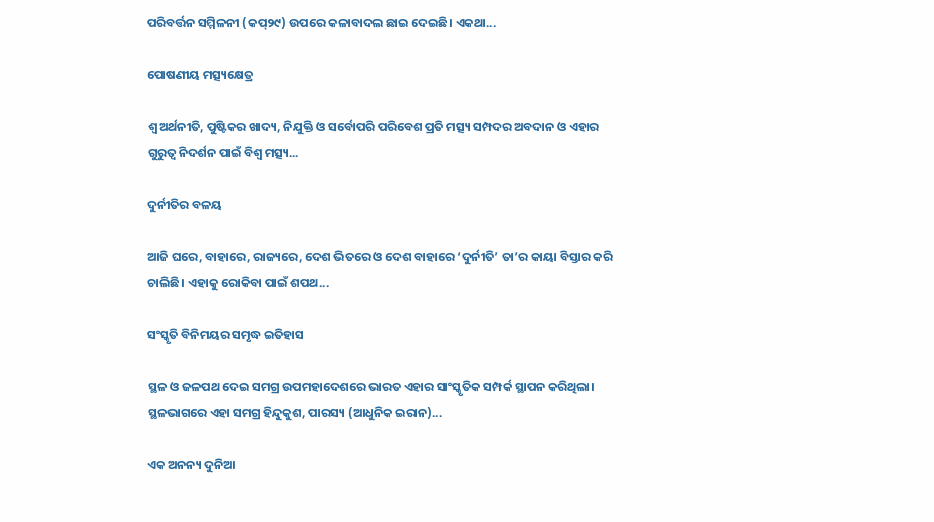ପରିବର୍ତ୍ତନ ସମ୍ମିଳନୀ (କପ୍‌୨୯) ଉପରେ କଳାବାଦଲ ଛାଇ ଦେଇଛି। ଏକଥା...

ପୋଷଣୀୟ ମତ୍ସ୍ୟକ୍ଷେତ୍ର

ଶ୍ୱ ଅର୍ଥନୀତି, ପୁଷ୍ଟିକର ଖାଦ୍ୟ, ନିଯୁକ୍ତି ଓ ସର୍ବୋପରି ପରିବେଶ ପ୍ରତି ମତ୍ସ୍ୟ ସମ୍ପଦର ଅବଦାନ ଓ ଏହାର ଗୁରୁତ୍ୱ ନିଦର୍ଶନ ପାଇଁ ବିଶ୍ୱ ମତ୍ସ୍ୟ...

ଦୁର୍ନୀତିର ବଳୟ

ଆଜି ଘରେ, ବାହାରେ, ରାଜ୍ୟରେ, ଦେଶ ଭିତରେ ଓ ଦେଶ ବାହାରେ ‘ଦୁର୍ନୀତି’ ତା’ର କାୟା ବିସ୍ତାର କରି ଚାଲିଛି। ଏହାକୁ ରୋକିବା ପାଇଁ ଶପଥ...

ସଂସ୍କୃତି ବିନିମୟର ସମୃଦ୍ଧ ଇତିହାସ

ସ୍ଥଳ ଓ ଜଳପଥ ଦେଇ ସମଗ୍ର ଉପମହାଦେଶରେ ଭାରତ ଏହାର ସାଂସ୍କୃତିକ ସମ୍ପର୍କ ସ୍ଥାପନ କରିଥିଲା। ସ୍ଥଳଭାଗରେ ଏହା ସମଗ୍ର ହିନ୍ଦୁକୁଶ, ପାରସ୍ୟ (ଆଧୁନିକ ଇରାନ)...

ଏକ ଅନନ୍ୟ ଦୁନିଆ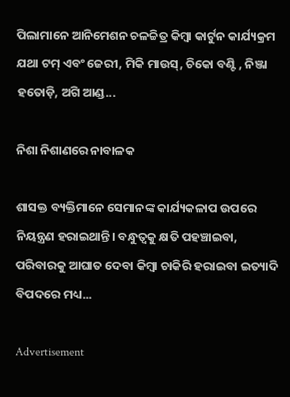ପିଲାମାନେ ଆନିମେଶନ ଚଳଚ୍ଚିତ୍ର କିମ୍ବା କାର୍ଟୁନ କାର୍ଯ୍ୟକ୍ରମ ଯଥା ଟମ୍‌ ଏବଂ ଜେରୀ, ମିକି ମାଉସ୍‌, ଚିକୋ ବଣ୍ଟି , ନିଞ୍ଜା ହତୋଡ଼ି, ଅଗି ଆଣ୍ଡ...

ନିଶା ନିଶାଣରେ ନାବାଳକ

ଶାସକ୍ତ ବ୍ୟକ୍ତିମାନେ ସେମାନଙ୍କ କାର୍ଯ୍ୟକଳାପ ଉପରେ ନିୟନ୍ତ୍ରଣ ହରାଇଥାନ୍ତି। ବନ୍ଧୁତ୍ୱକୁ କ୍ଷତି ପହଞ୍ଚାଇବା, ପରିବାରକୁ ଆଘାତ ଦେବା କିମ୍ବା ଚାକିରି ହରାଇବା ଇତ୍ୟାଦି ବିପଦରେ ମଧ୍ୟ...

Advertisement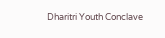Dharitri Youth Conclave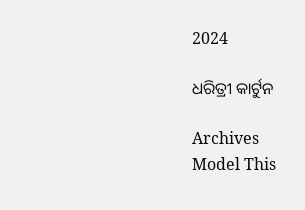2024

ଧରିତ୍ରୀ କାର୍ଟୁନ

Archives
Model This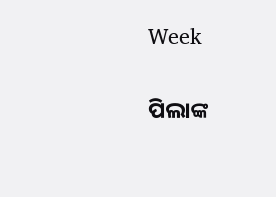Week

ପିଲାଙ୍କ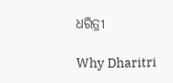ଧରିତ୍ରୀ

Why Dharitri